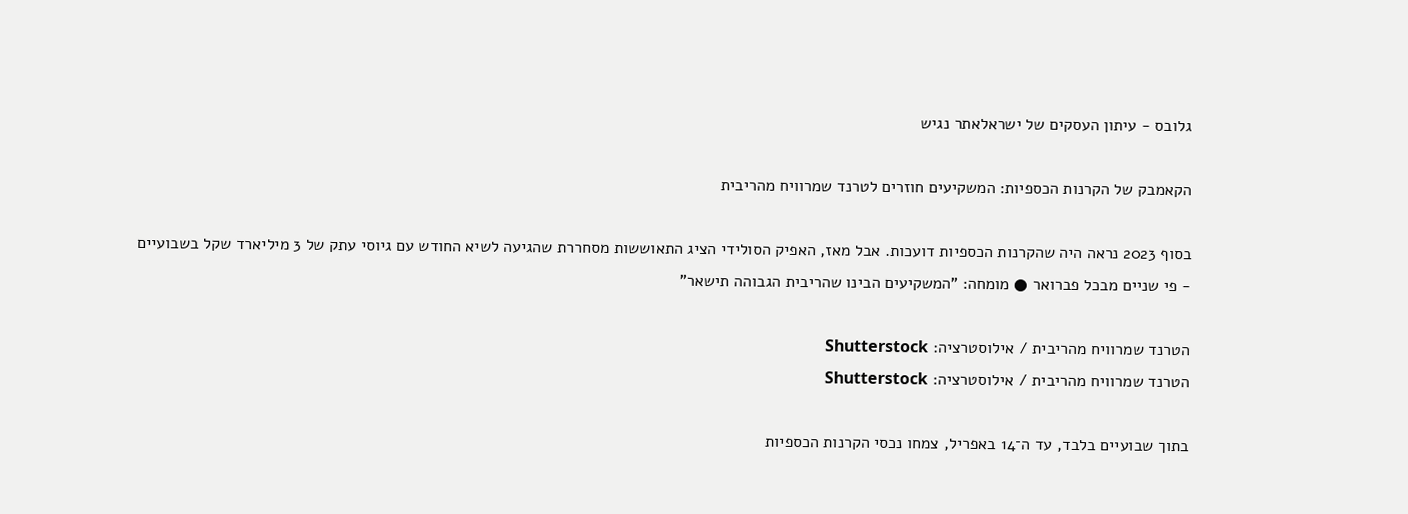גלובס - עיתון העסקים של ישראלאתר נגיש

הקאמבק של הקרנות הכספיות: המשקיעים חוזרים לטרנד שמרוויח מהריבית

בסוף 2023 נראה היה שהקרנות הכספיות דועכות. אבל מאז, האפיק הסולידי הציג התאוששות מסחררת שהגיעה לשיא החודש עם גיוסי עתק של 3 מיליארד שקל בשבועיים - פי שניים מבכל פברואר ● מומחה: "המשקיעים הבינו שהריבית הגבוהה תישאר"

הטרנד שמרוויח מהריבית / אילוסטרציה: Shutterstock
הטרנד שמרוויח מהריבית / אילוסטרציה: Shutterstock

בתוך שבועיים בלבד, עד ה־14 באפריל, צמחו נכסי הקרנות הכספיות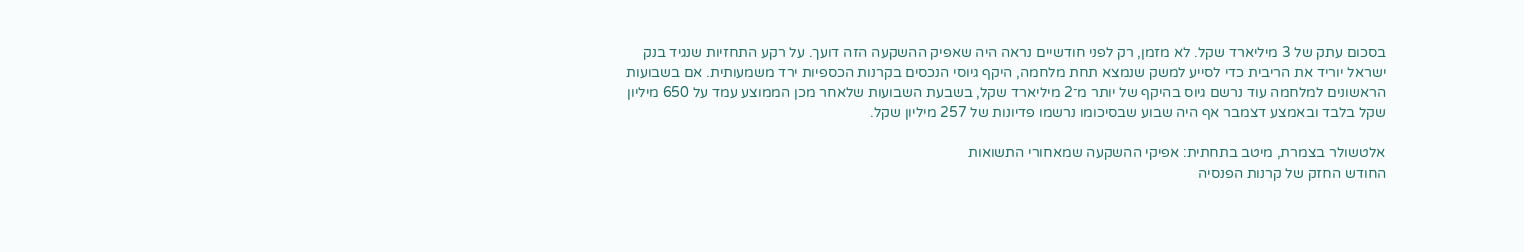בסכום עתק של 3 מיליארד שקל. לא מזמן, רק לפני חודשיים נראה היה שאפיק ההשקעה הזה דועך. על רקע התחזיות שנגיד בנק ישראל יוריד את הריבית כדי לסייע למשק שנמצא תחת מלחמה, היקף גיוסי הנכסים בקרנות הכספיות ירד משמעותית. אם בשבועות הראשונים למלחמה עוד נרשם גיוס בהיקף של יותר מ־2 מיליארד שקל, בשבעת השבועות שלאחר מכן הממוצע עמד על 650 מיליון שקל בלבד ובאמצע דצמבר אף היה שבוע שבסיכומו נרשמו פדיונות של 257 מיליון שקל.

אלטשולר בצמרת, מיטב בתחתית: אפיקי ההשקעה שמאחורי התשואות
החודש החזק של קרנות הפנסיה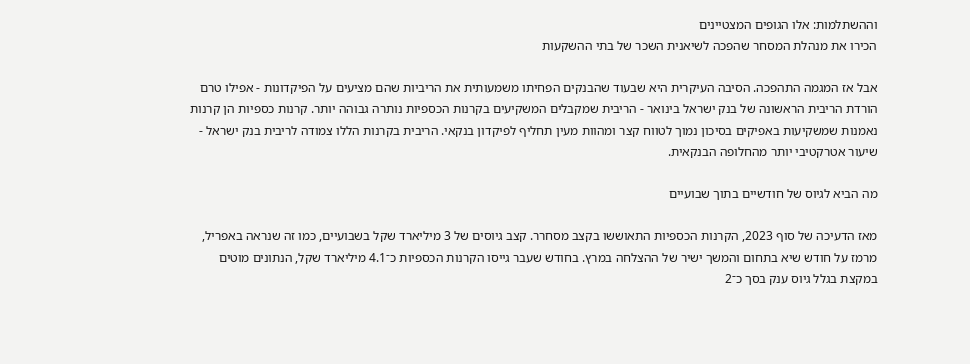וההשתלמות: אלו הגופים המצטיינים
הכירו את מנהלת המסחר שהפכה לשיאנית השכר של בתי ההשקעות

אבל אז המגמה התהפכה. הסיבה העיקרית היא שבעוד שהבנקים הפחיתו משמעותית את הריביות שהם מציעים על הפיקדונות - אפילו טרם הורדת הריבית הראשונה של בנק ישראל בינואר - הריבית שמקבלים המשקיעים בקרנות הכספיות נותרה גבוהה יותר. קרנות כספיות הן קרנות נאמנות שמשקיעות באפיקים בסיכון נמוך לטווח קצר ומהוות מעין תחליף לפיקדון בנקאי. הריבית בקרנות הללו צמודה לריבית בנק ישראל - שיעור אטרקטיבי יותר מהחלופה הבנקאית.

מה הביא לגיוס של חודשיים בתוך שבועיים

מאז הדעיכה של סוף 2023, הקרנות הכספיות התאוששו בקצב מסחרר. קצב גיוסים של 3 מיליארד שקל בשבועיים, כמו זה שנראה באפריל, מרמז על חודש שיא בתחום והמשך ישיר של ההצלחה במרץ. בחודש שעבר גייסו הקרנות הכספיות כ־4.1 מיליארד שקל, הנתונים מוטים במקצת בגלל גיוס ענק בסך כ־2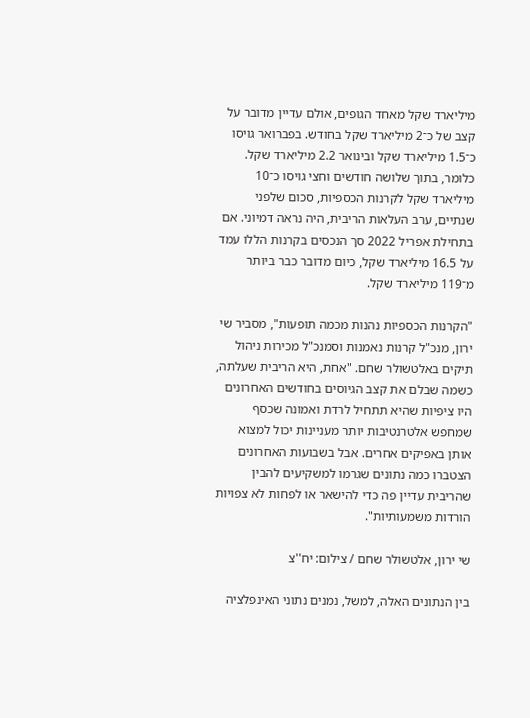מיליארד שקל מאחד הגופים, אולם עדיין מדובר על קצב של כ־2 מיליארד שקל בחודש. בפברואר גויסו כ־1.5 מיליארד שקל ובינואר 2.2 מיליארד שקל. כלומר, בתוך שלושה חודשים וחצי גויסו כ־10 מיליארד שקל לקרנות הכספיות, סכום שלפני שנתיים, ערב העלאות הריבית, היה נראה דמיוני. אם בתחילת אפריל 2022 סך הנכסים בקרנות הללו עמד על 16.5 מיליארד שקל, כיום מדובר כבר ביותר מ־119 מיליארד שקל.

"הקרנות הכספיות נהנות מכמה תופעות", מסביר שי ירון, מנכ"ל קרנות נאמנות וסמנכ"ל מכירות ניהול תיקים באלטשולר שחם. "אחת, היא הריבית שעלתה, כשמה שבלם את קצב הגיוסים בחודשים האחרונים היו ציפיות שהיא תתחיל לרדת ואמונה שכסף שמחפש אלטרנטיבות יותר מעניינות יכול למצוא אותן באפיקים אחרים. אבל בשבועות האחרונים הצטברו כמה נתונים שגרמו למשקיעים להבין שהריבית עדיין פה כדי להישאר או לפחות לא צפויות הורדות משמעותיות".

שי ירון, אלטשולר שחם / צילום: יח''צ

בין הנתונים האלה, למשל, נמנים נתוני האינפלציה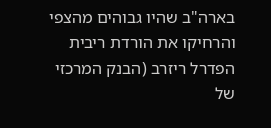בארה"ב שהיו גבוהים מהצפי והרחיקו את הורדת ריבית הפדרל ריזרב (הבנק המרכזי של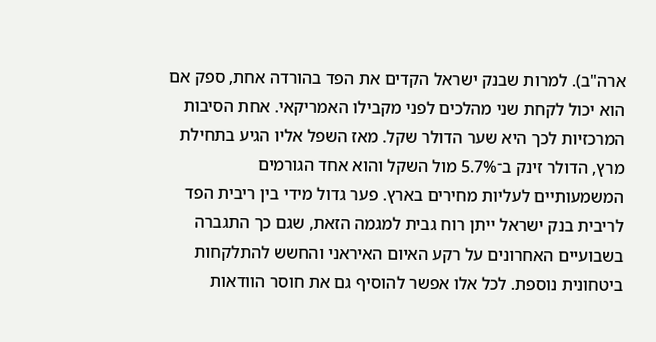ארה"ב). למרות שבנק ישראל הקדים את הפד בהורדה אחת, ספק אם הוא יכול לקחת שני מהלכים לפני מקבילו האמריקאי. אחת הסיבות המרכזיות לכך היא שער הדולר שקל. מאז השפל אליו הגיע בתחילת מרץ, הדולר זינק ב־5.7% מול השקל והוא אחד הגורמים המשמעותיים לעליות מחירים בארץ. פער גדול מידי בין ריבית הפד לריבית בנק ישראל ייתן רוח גבית למגמה הזאת, שגם כך התגברה בשבועיים האחרונים על רקע האיום האיראני והחשש להתלקחות ביטחונית נוספת. לכל אלו אפשר להוסיף גם את חוסר הוודאות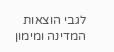לגבי הוצאות המדינה ומימון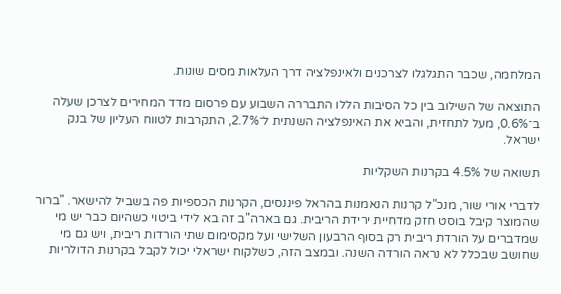המלחמה, שכבר התגלגלו לצרכנים ולאינפלציה דרך העלאות מסים שונות.

התוצאה של השילוב בין כל הסיבות הללו התבררה השבוע עם פרסום מדד המחירים לצרכן שעלה ב־0.6%, מעל לתחזית, והביא את האינפלציה השנתית ל־2.7%, התקרבות לטווח העליון של בנק ישראל.

תשואה של 4.5% בקרנות השקליות

לדברי אורי שור, מנכ"ל קרנות הנאמנות בהראל פיננסים, הקרנות הכספיות פה בשביל להישאר. "ברור שהמוצר קיבל בוסט חזק מדחיית ירידת הריבית. גם בארה"ב זה בא לידי ביטוי כשהיום כבר יש מי שמדברים על הורדת ריבית רק בסוף הרבעון השלישי ועל מקסימום שתי הורדות ריבית, ויש גם מי שחושב שבכלל לא נראה הורדה השנה. ובמצב הזה, כשלקוח ישראלי יכול לקבל בקרנות הדולריות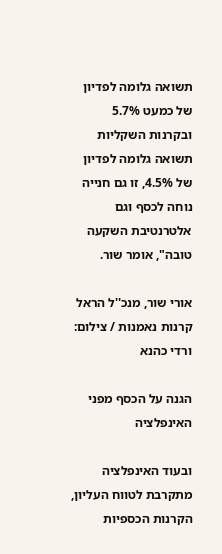תשואה גלומה לפדיון של כמעט 5.7% ובקרנות השקליות תשואה גלומה לפדיון של 4.5%, זו גם חנייה נוחה לכסף וגם אלטרנטיבת השקעה טובה", אומר שור.

אורי שור, מנכ''ל הראל קרנות נאמנות / צילום: ורדי כהנא

הגנה על הכסף מפני האינפלציה

ובעוד האינפלציה מתקרבת לטווח העליון, הקרנות הכספיות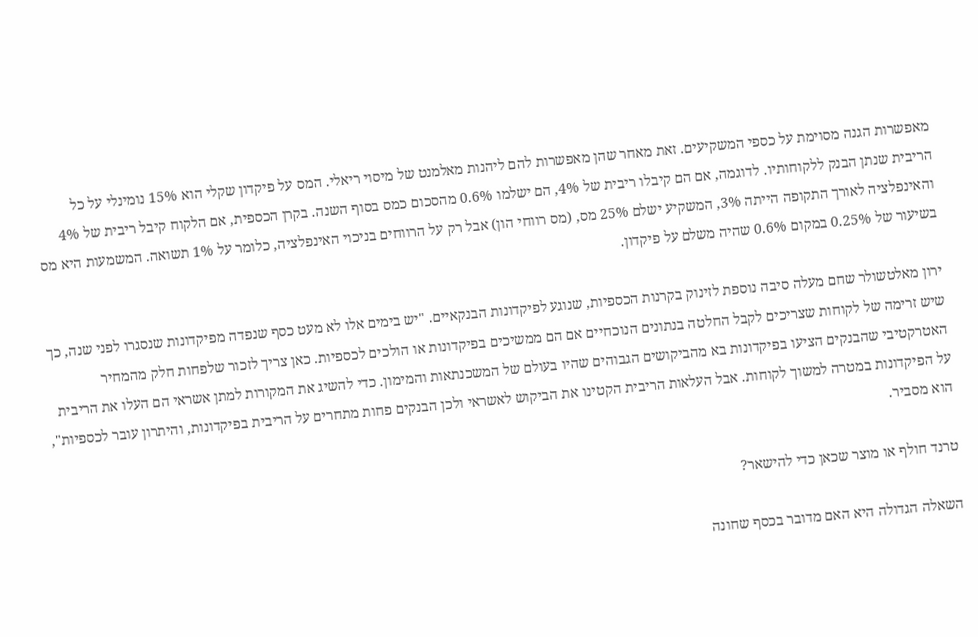מאפשרות הגנה מסוימת על כספי המשקיעים. זאת מאחר שהן מאפשרות להם ליהנות מאלמנט של מיסוי ריאלי. המס על פיקדון שקלי הוא 15% נומינלי על כל הריבית שנתן הבנק ללקוחותיו. לדוגמה, אם הם קיבלו ריבית של 4%, הם ישלמו 0.6% מהסכום כמס בסוף השנה. בקרן הכספית, אם הלקוח קיבל ריבית של 4% והאינפלציה לאורך התקופה הייתה 3%, המשקיע ישלם 25% מס, (מס רווחי הון) אבל רק על הרווחים בניכוי האינפלציה, כלומר על 1% תשואה. המשמעות היא מס בשיעור של 0.25% במקום 0.6% שהיה משלם על פיקדון.

ירון מאלטשולר שחם מעלה סיבה נוספת לזינוק בקרנות הכספיות, שנוגע לפיקדונות הבנקאיים. "יש בימים אלו לא מעט כסף שנפדה מפיקדונות שנסגרו לפני שנה, כך שיש זרימה של לקוחות שצריכים לקבל החלטה בנתונים הנוכחיים אם הם ממשיכים בפיקדונות או הולכים לכספיות. כאן צריך לזכור שלפחות חלק מהמחיר האטרקטיבי שהבנקים הציעו בפיקדונות בא מהביקושים הגבוהים שהיו בעולם של המשכנתאות והמימון. כדי להשיג את המקורות למתן אשראי הם העלו את הריבית על הפיקדונות במטרה למשוך לקוחות. אבל העלאות הריבית הקטינו את הביקוש לאשראי ולכן הבנקים פחות מתחרים על הריבית בפיקדונות, והיתרון עובר לכספיות", הוא מסביר.

טרנד חולף או מוצר שכאן כדי להישאר?

השאלה הגדולה היא האם מדובר בכסף שחונה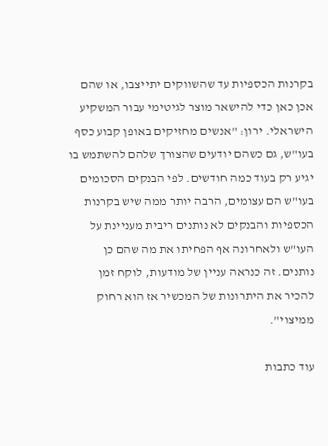בקרנות הכספיות עד שהשווקים יתייצבו, או שהם אכן כאן כדי להישאר מוצר לגיטימי עבור המשקיע הישראלי. ירון: "אנשים מחזיקים באופן קבוע כסף בעו"ש, גם כשהם יודעים שהצורך שלהם להשתמש בו יגיע רק בעוד כמה חודשים. לפי הבנקים הסכומים בעו"ש הם עצומים, הרבה יותר ממה שיש בקרנות הכספיות והבנקים לא נותנים ריבית מעניינת על העו"ש ולאחרונה אף הפחיתו את מה שהם כן נותנים. זה כנראה עניין של מודעות, לוקח זמן להכיר את היתרונות של המכשיר אז הוא רחוק ממיצוי".

עוד כתבות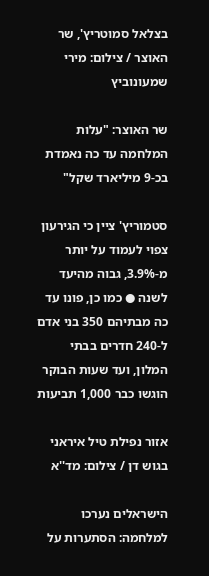בצלאל סמוטריץ', שר האוצר / צילום: מירי שמעונוביץ

שר האוצר: "עלות המלחמה עד כה נאמדת בכ-9 מיליארד שקל"

סטמוריץ' ציין כי הגירעון צפוי לעמוד על יותר מ-3.9%, גבוה מהיעד לשנה ● כמו כן, פונו עד כה מבתיהם 350 בני אדם ל-240 חדרים בבתי המלון, ועד שעות הבוקר הוגשו כבר 1,000 תביעות

אזור נפילת טיל איראני בגוש דן / צילום: מד''א

הישראלים נערכו למלחמה: הסתערות על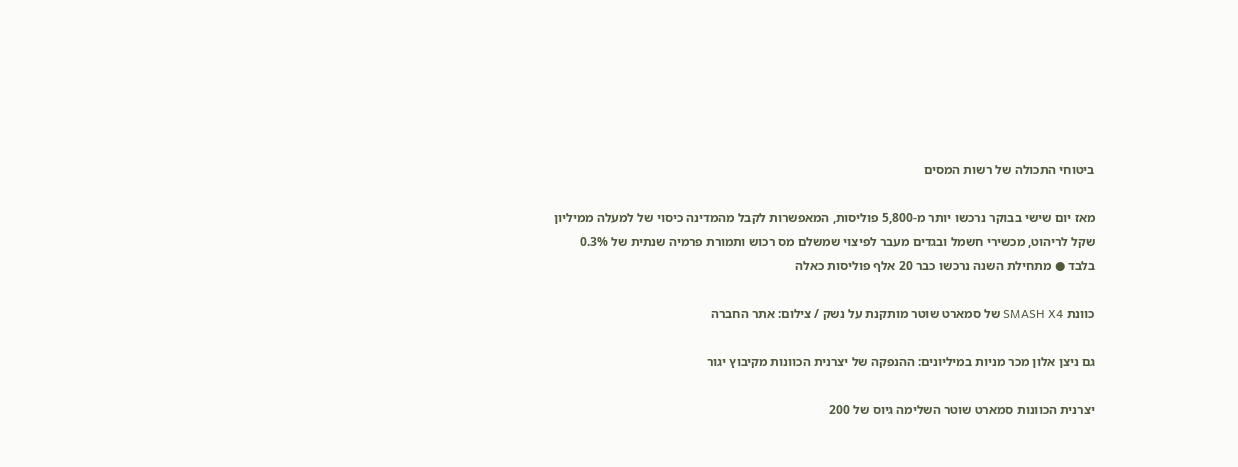ביטוחי התכולה של רשות המסים

מאז יום שישי בבוקר נרכשו יותר מ-5,800 פוליסות, המאפשרות לקבל מהמדינה כיסוי של למעלה ממיליון שקל לריהוט, מכשירי חשמל ובגדים מעבר לפיצוי שמשלם מס רכוש ותמורת פרמיה שנתית של 0.3% בלבד ● מתחילת השנה נרכשו כבר 20 אלף פוליסות כאלה

כוונת SMASH X4 של סמארט שוטר מותקנת על נשק / צילום: אתר החברה

גם ניצן אלון מכר מניות במיליונים: ההנפקה של יצרנית הכוונות מקיבוץ יגור

יצרנית הכוונות סמארט שוטר השלימה גיוס של 200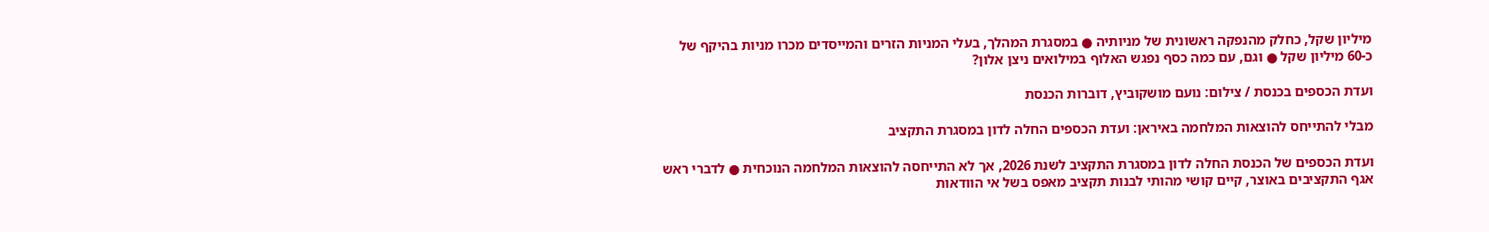מיליון שקל, כחלק מהנפקה ראשונית של מניותיה ● במסגרת המהלך, בעלי המניות הזרים והמייסדים מכרו מניות בהיקף של כ-60 מיליון שקל ● וגם, עם כמה כסף נפגש האלוף במילואים ניצן אלון?

ועדת הכספים בכנסת / צילום: נועם מושקוביץ, דוברות הכנסת

מבלי להתייחס להוצאות המלחמה באיראן: ועדת הכספים החלה לדון במסגרת התקציב

ועדת הכספים של הכנסת החלה לדון במסגרת התקציב לשנת 2026, אך לא התייחסה להוצאות המלחמה הנוכחית ● לדברי ראש אגף התקציבים באוצר, קיים קושי מהותי לבנות תקציב מאפס בשל אי הוודאות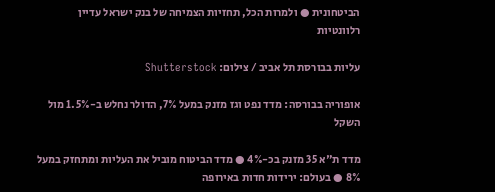הביטחונית ● ולמרות הכל, תחזיות הצמיחה של בנק ישראל עדיין רלוונטיות

עליות בבורסת תל אביב / צילום: Shutterstock

אופוריה בבורסה: מדד נפט וגז מזנק במעל 7%, הדולר נחלש ב-1.5% מול השקל

מדד ת"א 35 מזנק בכ-4% ● מדד הביטוח מוביל את העליות ומתחזק במעל 8% ● בעולם: ירידות חדות באירופה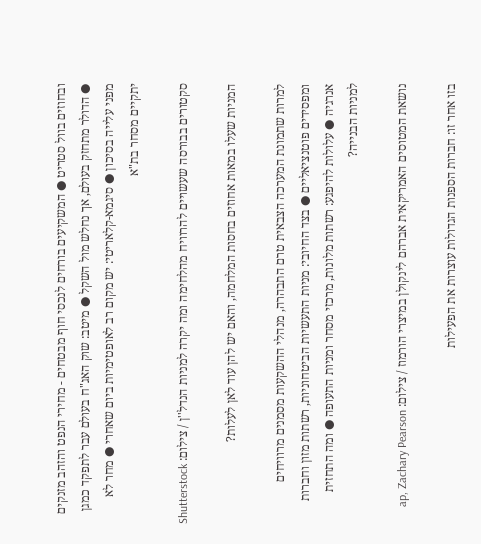ובחוזים בוול סטריט ● המשקיעים בורחים לנכסי חוף מבטחים - מחירי הנפט והזהב מזנקים ● הדולר מתחזק בעולם, אך נחלש מול השקל ● מיטב: שוק האג"ח בעולם עבר לתפקד כמגן מפני עלייה בסיכון ● סיגמא-קלאריטי: יש מקום רב לאופטימיות ביום שאחרי ● מחר לא יתקיים מסחר בת"א

סקטורים בבורסה שעשויים להרוויח מהלחימה ומה יקרה למניות הנדל''ן / צילום: Shutterstock

המניות שעלו במאות אחוזים בחסות המלחמה, והאם יש להן עוד לאן לעלות?

למרות שתמונת המערכה הצבאית טרם התבהרה, מנהלי ההשקעות מסמנים מרוויחים ומפסידים פוטנציאליים ● בצד החיובי: מניות התעשיות הביטחוניות, רשתות מזון וחברות אנרגיה ● עלולות להיפגע: רשתות מלונות, מרכזי מסחר ומניות התעופה ● ומה התחזית למניות הבנייה?

נושאת המטוסים האמריקאית אברהם לינקולן במיצרי הורמוז / צילום: ap, Zachary Pearson

בזו אחר זו: חברות הספנות הגדולות עוצרות את הפעילות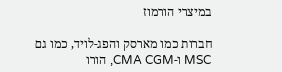במיצרי הורמוז

חברות כמו מארסק והפג-לויד, כמו גם MSC ו-CMA CGM, הורו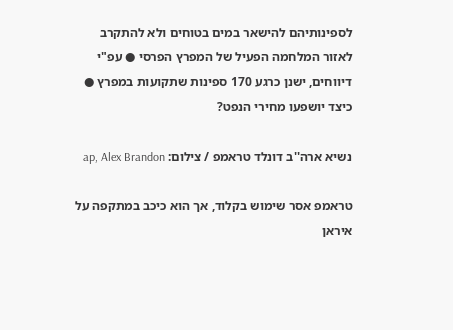לספינותיהם להישאר במים בטוחים ולא להתקרב לאזור המלחמה הפעיל של המפרץ הפרסי ● עפ"י דיווחים, ישנן כרגע 170 ספינות שתקועות במפרץ ● כיצד יושפעו מחירי הנפט?

נשיא ארה''ב דונלד טראמפ / צילום: ap, Alex Brandon

טראמפ אסר שימוש בקלוד, אך הוא כיכב במתקפה על איראן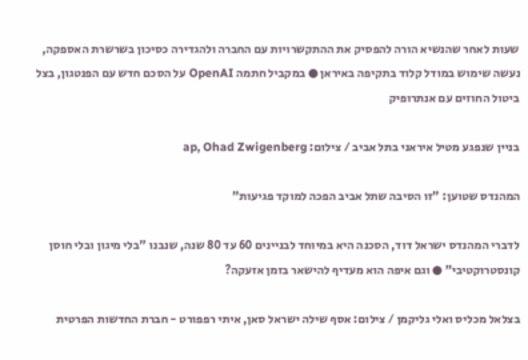שעות לאחר שהנשיא הורה להפסיק את ההתקשרויות עם החברה ולהגדירה כסיכון בשרשרת האספקה, נעשה שימוש במודל קלוד בתקיפה באיראן ● במקביל חתמה OpenAI על הסכם חדש עם הפנטגון, בצל ביטול החוזים עם אנתרופיק

בניין שנפגע מטיל איראני בתל אביב / צילום: ap, Ohad Zwigenberg

המהנדס שטוען: "זו הסיבה שתל אביב הפכה למוקד פגיעות"

לדברי המהנדס ישראל דוד, הסכנה היא במיוחד לבניינים 60 עד 80 שנה, שנבנו "בלי מיגון ובלי חוסן קונסטרוקטיבי" ● וגם איפה הוא מעדיף להישאר בזמן אזעקה?

בצלאל מכליס ואלי גליקמן / צילום: אסף שילה ישראל סאן, איתי רפפורט - חברת החדשות הפרטית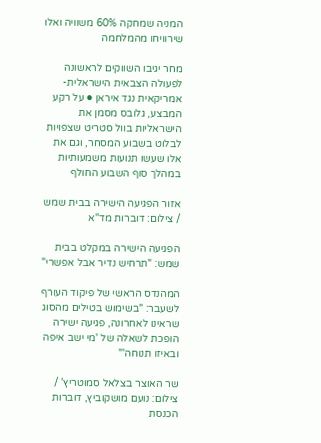המניה שמחקה 60% משוויה ואלו שירוויחו מהמלחמה

מחר יגיבו השווקים לראשונה לפעולה הצבאית הישראלית-אמריקאית נגד איראן ● על רקע המבצע, גלובס מסמן את הישראליות בוול סטריט שצפויות לבלוט בשבוע המסחר, וגם את אלו שעשו תנועות משמעותיות במהלך סוף השבוע החולף

אזור הפגיעה הישירה בבית שמש / צילום: דוברות מד''א

הפגיעה הישירה במקלט בבית שמש: "תרחיש נדיר אבל אפשרי"

המהנדס הראשי של פיקוד העורף לשעבר: "בשימוש בטילים מהסוג שראינו לאחרונה, פגיעה ישירה הופכת לשאלה של 'מי ישב איפה ובאיזו תנוחה'"

שר האוצר בצלאל סמוטריץ' / צילום: נועם מושקוביץ, דוברות הכנסת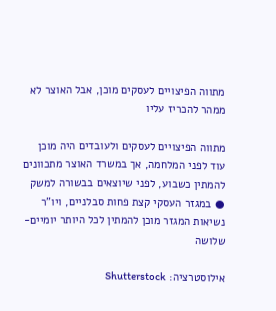מתווה הפיצויים לעסקים מוכן, אבל האוצר לא ממהר להכריז עליו

מתווה הפיצויים לעסקים ולעובדים היה מוכן עוד לפני המלחמה, אך במשרד האוצר מתכוונים להמתין כשבוע, לפני שיוצאים בבשורה למשק ● במגזר העסקי קצת פחות סבלניים, ויו"ר נשיאות המגזר מוכן להמתין לכל היותר יומיים-שלושה

אילוסטרציה: Shutterstock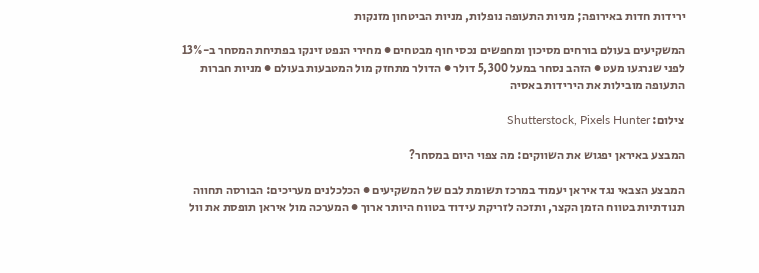ירידות חדות באירופה; מניות התעופה נופלות, מניות הביטחון מזנקות

המשקיעים בעולם בורחים מסיכון ומחפשים נכסי חוף מבטחים ● מחירי הנפט זינקו בפתיחת המסחר ב-13% לפני שנרגעו מעט ● הזהב נסחר במעל 5,300 דולר ● הדולר מתחזק מול המטבעות בעולם ● מניות חברות התעופה מובילות את הירידות באסיה

צילום: Shutterstock, Pixels Hunter

המבצע באיראן יפגוש את השווקים: מה צפוי היום במסחר?

המבצע הצבאי נגד איראן יעמוד במרכז תשומת לבם של המשקיעים ● הכלכלנים מעריכים: הבורסה תחווה תנודתיות בטווח הזמן הקצר, ותזכה לזריקת עידוד בטווח היותר ארוך ● המערכה מול איראן תופסת את וול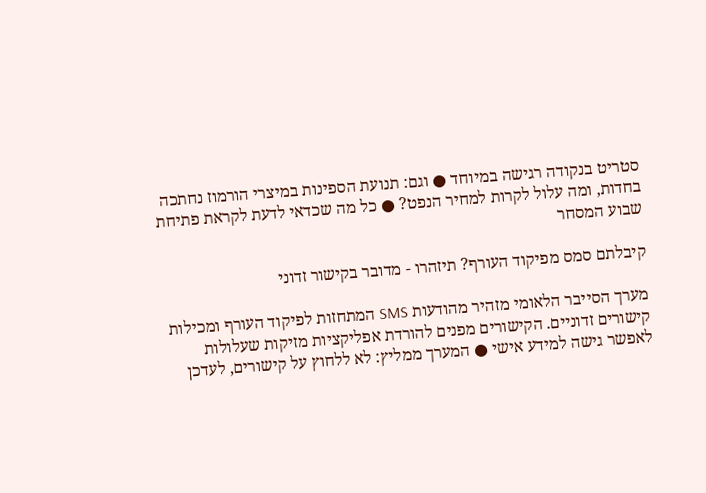סטריט בנקודה רגישה במיוחד ● וגם: תנועת הספינות במיצרי הורמוז נחתכה בחדות, ומה עלול לקרות למחיר הנפט? ● כל מה שכדאי לדעת לקראת פתיחת שבוע המסחר

קיבלתם סמס מפיקוד העורף? תיזהרו - מדובר בקישור זדוני

מערך הסייבר הלאומי מזהיר מהודעות SMS המתחזות לפיקוד העורף ומכילות קישורים זדוניים. הקישורים מפנים להורדת אפליקציות מזיקות שעלולות לאפשר גישה למידע אישי ● המערך ממליץ: לא ללחוץ על קישורים, לעדכן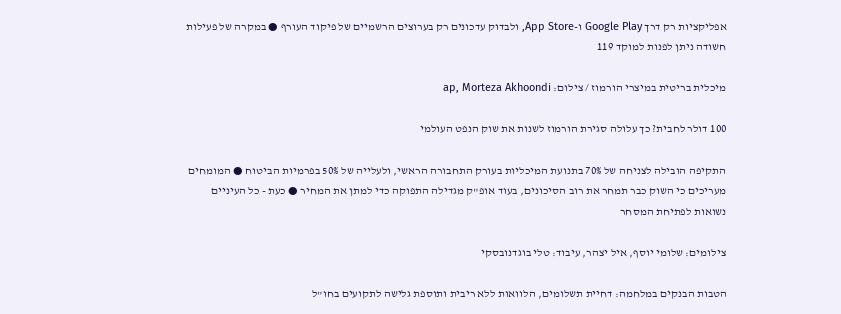אפליקציות רק דרך Google Play ו-App Store, ולבדוק עדכונים רק בערוצים הרשמיים של פיקוד העורף ● במקרה של פעילות חשודה ניתן לפנות למוקד 119

מיכלית בריטית במיצרי הורמוז / צילום: ap, Morteza Akhoondi

100 דולר לחבית? כך עלולה סגירת הורמוז לשנות את שוק הנפט העולמי

התקיפה הובילה לצניחה של 70% בתנועת המיכליות בעורק התחבורה הראשי, ולעלייה של 50% בפרמיות הביטוח ● המומחים מעריכים כי השוק כבר תמחר את רוב הסיכונים, בעוד אופ"ק מגדילה התפוקה כדי למתן את המחיר ● כעת - כל העיניים נשואות לפתיחת המסחר

צילומים: שלומי יוסף, איל יצהר, עיבוד: טלי בוגדנובסקי

הטבות הבנקים במלחמה: דחיית תשלומים, הלוואות ללא ריבית ותוספת גלישה לתקועים בחו"ל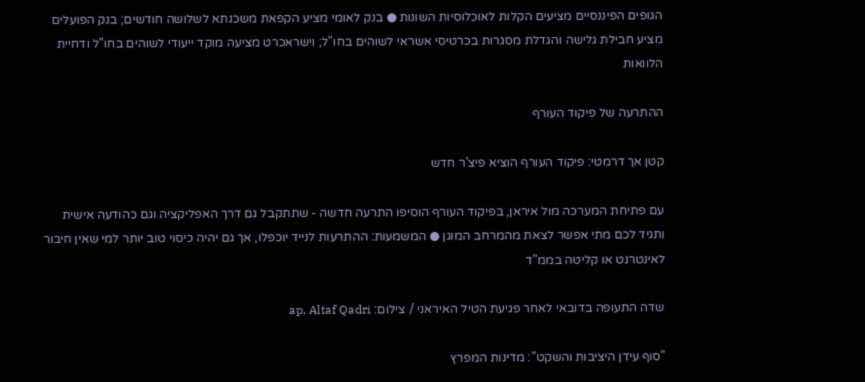הגופים הפיננסיים מציעים הקלות לאוכלוסיות השונות ● בנק לאומי מציע הקפאת משכנתא לשלושה חודשים; בנק הפועלים מציע חבילת גלישה והגדלת מסגרות בכרטיסי אשראי לשוהים בחו"ל; וישראכרט מציעה מוקד ייעודי לשוהים בחו"ל ודחיית הלוואות

ההתרעה של פיקוד העורף

קטן אך דרמטי: פיקוד העורף הוציא פיצ'ר חדש

עם פתיחת המערכה מול איראן, בפיקוד העורף הוסיפו התרעה חדשה - שתתקבל גם דרך האפליקציה וגם כהודעה אישית ותגיד לכם מתי אפשר לצאת מהמרחב המוגן ● המשמעות: ההתרעות לנייד יוכפלו, אך גם יהיה כיסוי טוב יותר למי שאין חיבור לאינטרנט או קליטה בממ"ד

שדה התעופה בדובאי לאחר פגיעת הטיל האיראני / צילום: ap, Altaf Qadri

"סוף עידן היציבות והשקט": מדינות המפרץ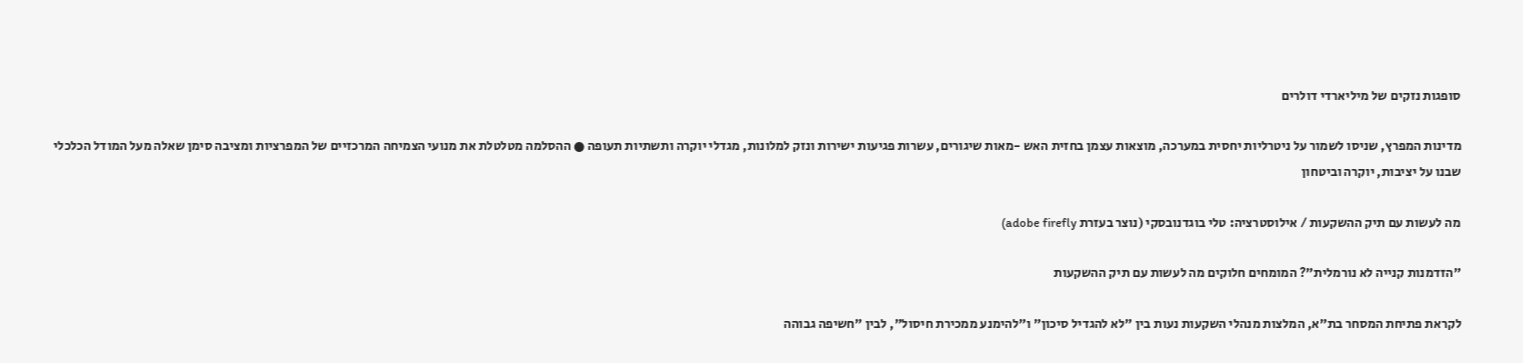סופגות נזקים של מיליארדי דולרים

מדינות המפרץ, שניסו לשמור על ניטרליות יחסית במערכה, מוצאות עצמן בחזית האש -מאות שיגורים, עשרות פגיעות ישירות ונזק למלונות, מגדלי יוקרה ותשתיות תעופה ● ההסלמה מטלטלת את מנועי הצמיחה המרכזיים של המפרציות ומציבה סימן שאלה מעל המודל הכלכלי שבנו על יציבות, יוקרה וביטחון

מה לעשות עם תיק ההשקעות / אילוסטרציה: טלי בוגדנובסקי (נוצר בעזרת adobe firefly)

"הזדמנות קנייה לא נורמלית"? המומחים חלוקים מה לעשות עם תיק ההשקעות

לקראת פתיחת המסחר בת"א, המלצות מנהלי השקעות נעות בין "לא להגדיל סיכון" ו"להימנע ממכירת חיסול", לבין "חשיפה גבוהה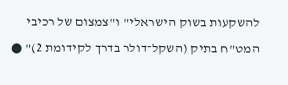להשקעות בשוק הישראלי" ו"צמצום של רכיבי המט"ח בתיק (השקל־דולר בדרך לקידומת 2)" ●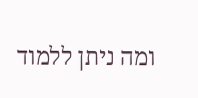ומה ניתן ללמוד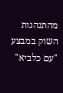מהתנהגות השוק במבצע "עם כלביא"